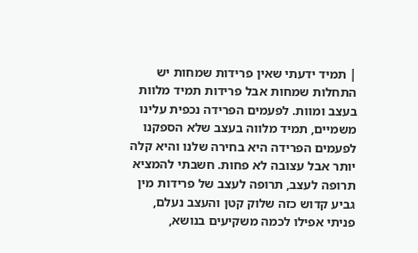| תמיד ידעתי שאין פרידות שמחות יש התחלות שמחות אבל פרידות תמיד מלוות בעצב ומוות. לפעמים הפרידה נכפית עלינו משמיים, תמיד מלווה בעצב שלא הספקנו לפעמים הפרידה היא בחירה שלנו והיא קלה יותר אבל עצובה לא פחות. חשבתי להמציא תרופה לעצב, תרופה לעצב של פרידות מין גביע קדוש כזה שלוק קטן והעצב נעלם, פניתי אפילו לכמה משקיעים בנושא,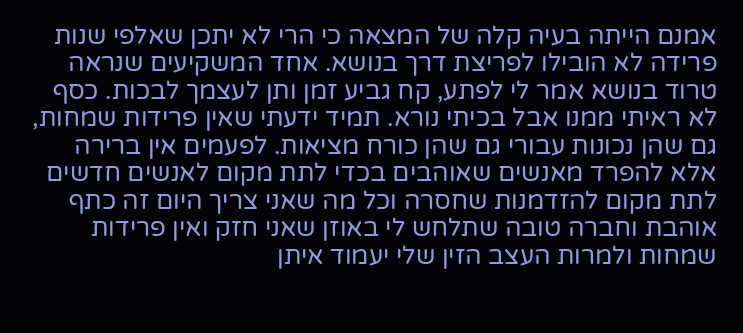אמנם הייתה בעיה קלה של המצאה כי הרי לא יתכן שאלפי שנות פרידה לא הובילו לפריצת דרך בנושא. אחד המשקיעים שנראה טרוד בנושא אמר לי לפתע, קח גביע זמן ותן לעצמך לבכות. כסף לא ראיתי ממנו אבל בכיתי נורא. תמיד ידעתי שאין פרידות שמחות, גם שהן נכונות עבורי גם שהן כורח מציאות. לפעמים אין ברירה אלא להפרד מאנשים שאוהבים בכדי לתת מקום לאנשים חדשים לתת מקום להזדמנות שחסרה וכל מה שאני צריך היום זה כתף אוהבת וחברה טובה שתלחש לי באוזן שאני חזק ואין פרידות שמחות ולמרות העצב הזין שלי יעמוד איתן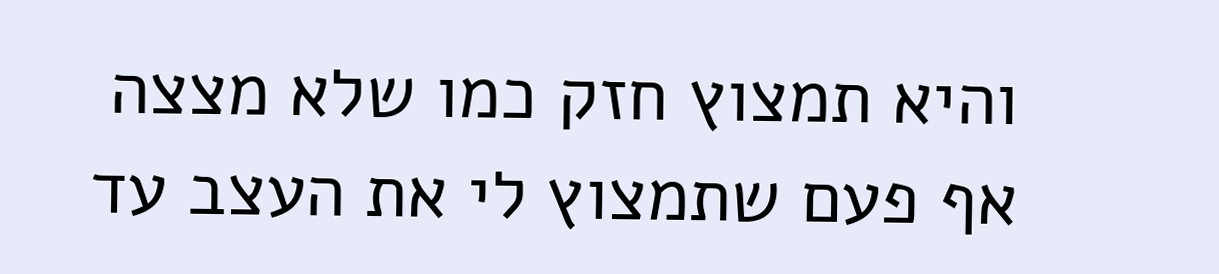והיא תמצוץ חזק כמו שלא מצצה אף פעם שתמצוץ לי את העצב עד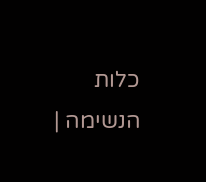כלות הנשימה |